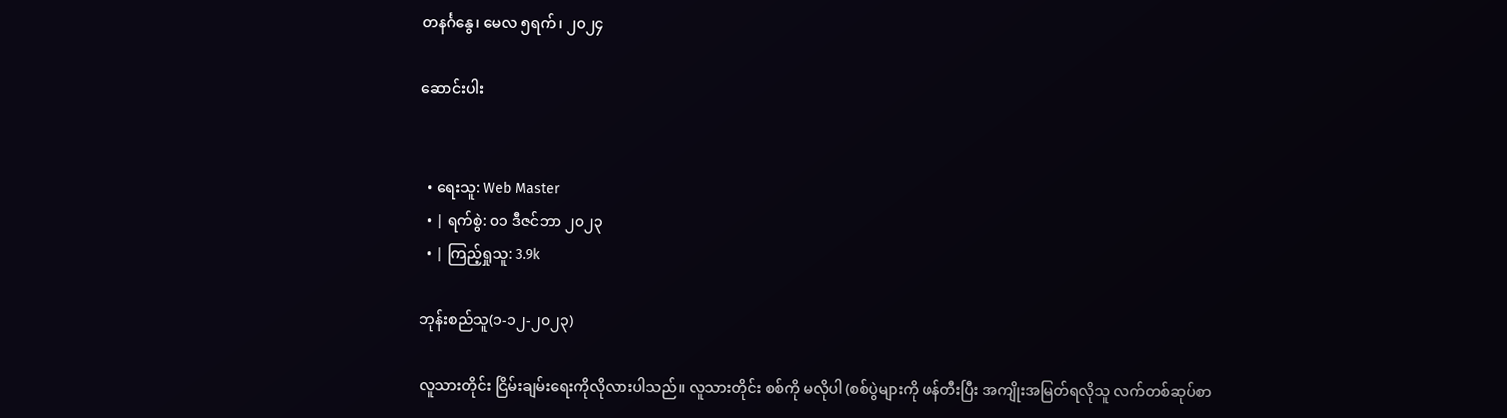တနင်္ဂနွေ၊ မေလ ၅ရက်၊ ၂၀၂၄

ဆောင်းပါး


  • ရေးသူ: Web Master
  • | ရက်စွဲ: ၀၁ ဒီဇင်ဘာ ၂၀၂၃
  • | ကြည့်ရှုသူ: 3.9k

ဘုန်းစည်သူ(၁-၁၂-၂၀၂၃)

လူသားတိုင်း ငြိမ်းချမ်းရေးကိုလိုလားပါသည်။ လူသားတိုင်း စစ်ကို မလိုပါ (စစ်ပွဲများကို ဖန်တီးပြီး အကျိုးအမြတ်ရလိုသူ လက်တစ်ဆုပ်စာ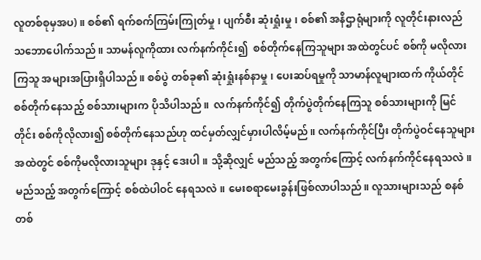လူတစ်စုမှအပ)။ စစ်၏ ရက်စက်ကြမ်းကြုတ်မှု၊ ပျက်စီး ဆုံးရှုံးမှု၊ စစ်၏ အနိဌာရုံများကို လူတိုင်းနားလည် သဘောပေါက်သည်။ သာမန်လူကိုထား လက်နက်ကိုင်း၍  စစ်တိုက်နေကြသူများ အထဲတွင်ပင် စစ်ကို မလိုလားကြသူ အများအပြားရှိပါသည်။ စစ်ပွဲ တစ်ခု၏ ဆုံးရှုံးနစ်နာမှု၊ ပေးဆပ်ရမှုကို သာမာန်လူများထက် ကိုယ်တိုင်စစ်တိုက်နေသည့် စစ်သားများက ပိုသိပါသည်။  လက်နက်ကိုင်၍ တိုက်ပွဲတိုက်နေကြသူ စစ်သားများကို မြင်တိုင်း စစ်ကိုလိုလား၍ စစ်တိုက်နေသည်ဟု ထင်မှတ်လျှင်မှားပါလိမ့်မည်။ လက်နက်ကိုင်ပြီး တိုက်ပွဲဝင်နေသူများအထဲတွင် စစ်ကိုမလိုလားသူများ ဒုနှင့် ဒေးပါ။ သို့ဆိုလျှင် မည်သည့် အတွက်ကြောင့် လက်နက်ကိုင်နေရသလဲ။ မည်သည့် အတွက်ကြောင့် စစ်ထဲပါဝင် နေရသလဲ။ မေးစရာမေးခွန်းဖြစ်လာပါသည်။ လူသားများသည် စနစ်တစ်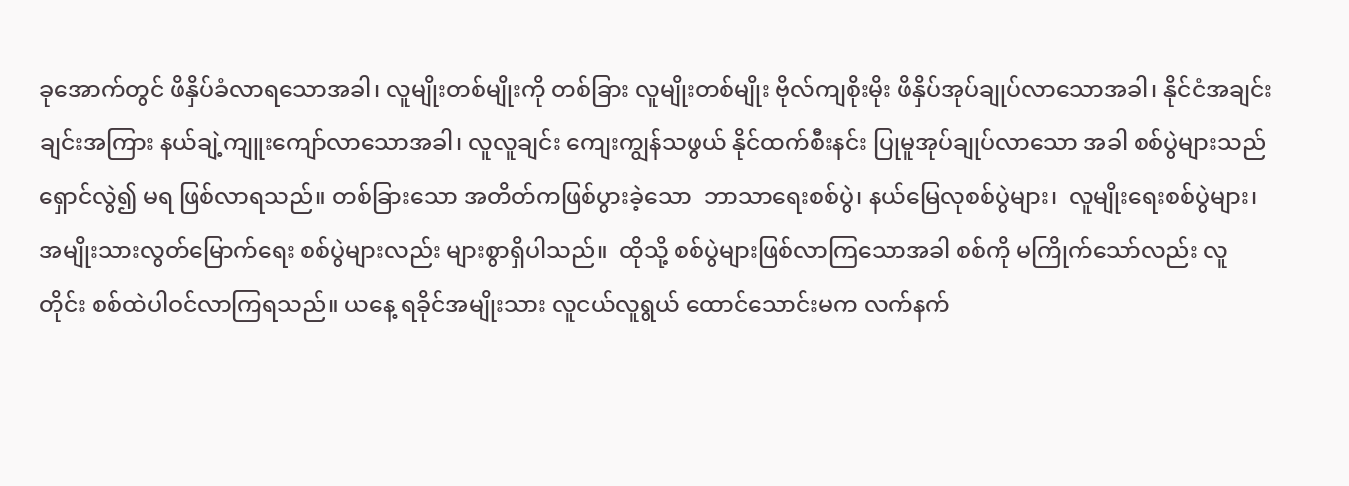ခုအောက်တွင် ဖိနှိပ်ခံလာရသောအခါ၊ လူမျိုးတစ်မျိုးကို တစ်ခြား လူမျိုးတစ်မျိုး ဗိုလ်ကျစိုးမိုး ဖိနှိပ်အုပ်ချုပ်လာသောအခါ၊ နိုင်ငံအချင်းချင်းအကြား နယ်ချဲ့ကျူးကျော်လာသောအခါ၊ လူလူချင်း ကျေးကျွန်သဖွယ် နိုင်ထက်စီးနင်း ပြုမူအုပ်ချုပ်လာသော အခါ စစ်ပွဲများသည် ရှောင်လွဲ၍ မရ ဖြစ်လာရသည်။ တစ်ခြားသော အတိတ်ကဖြစ်ပွားခဲ့သော  ဘာသာရေးစစ်ပွဲ၊ နယ်မြေလုစစ်ပွဲများ၊  လူမျိုးရေးစစ်ပွဲများ၊ အမျိုးသားလွတ်မြောက်ရေး စစ်ပွဲများလည်း များစွာရှိပါသည်။  ထိုသို့ စစ်ပွဲများဖြစ်လာကြသောအခါ စစ်ကို မကြိုက်သော်လည်း လူတိုင်း စစ်ထဲပါဝင်လာကြရသည်။ ယနေ့ ရခိုင်အမျိုးသား လူငယ်လူရွယ် ထောင်သောင်းမက လက်နက်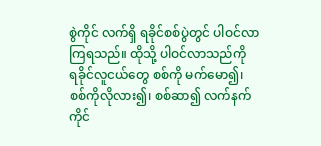စွဲကိုင် လက်ရှိ ရခိုင်စစ်ပွဲတွင် ပါဝင်လာကြရသည်။ ထိုသို့ ပါဝင်လာသည်ကို  ရခိုင်လူငယ်တွေ စစ်ကို မက်မော၍၊ စစ်ကိုလိုလား၍၊ စစ်ဆာ၍ လက်နက်ကိုင်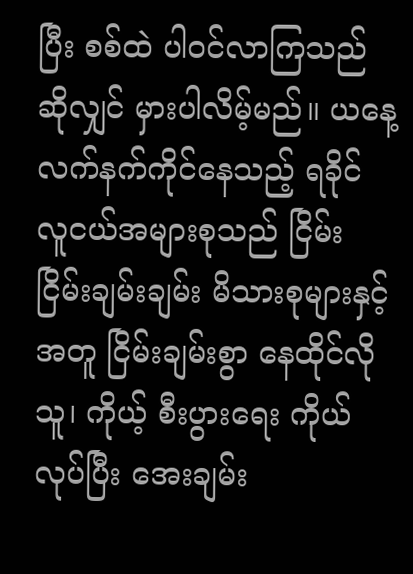ပြီး စစ်ထဲ ပါဝင်လာကြသည် ဆိုလျှင် မှားပါလိမ့်မည်။ ယနေ့ လက်နက်ကိုင်နေသည့် ရခိုင် လူငယ်အများစုသည် ငြိမ်းငြိမ်းချမ်းချမ်း မိသားစုများနှင့် အတူ ငြိမ်းချမ်းစွာ နေထိုင်လိုသူ၊ ကိုယ့် စီးပွားရေး ကိုယ်လုပ်ပြီး အေးချမ်း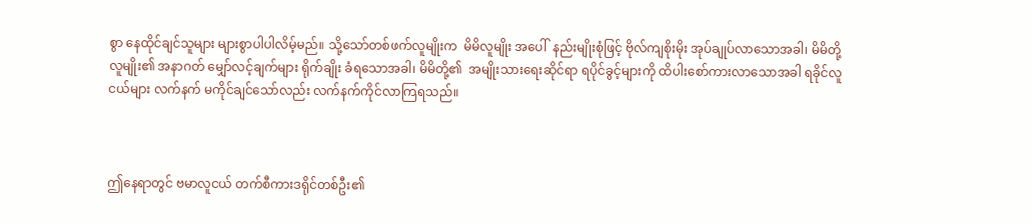စွာ နေထိုင်ချင်သူများ များစွာပါပါလိမ့်မည်။ သို့သော်တစ်ဖက်လူမျိုးက  မိမိလူမျိုး အပေါ်  နည်းမျိုးစုံဖြင့် ဗိုလ်ကျစိုးမိုး အုပ်ချုပ်လာသောအခါ၊ မိမိတို့ လူမျိုး၏ အနာဂတ် မျှော်လင့်ချက်များ ရိုက်ချိုး ခံရသောအခါ၊ မိမိတို့၏  အမျိုးသားရေးဆိုင်ရာ ရပိုင်ခွင့်များကို ထိပါးစော်ကားလာသောအခါ ရခိုင်လူငယ်များ လက်နက် မကိုင်ချင်သော်လည်း လက်နက်ကိုင်လာကြရသည်။



ဤနေရာတွင် ဗမာလူငယ် တက်စီကားဒရိုင်တစ်ဦး၏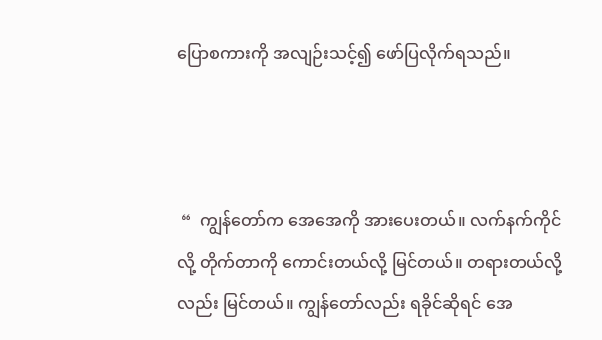ပြောစကားကို အလျဉ်းသင့်၍ ဖော်ပြလိုက်ရသည်။



 “  ကျွန်တော်က အေအေကို အားပေးတယ်။ လက်နက်ကိုင်လို့ တိုက်တာကို ကောင်းတယ်လို့ မြင်တယ်။ တရားတယ်လို့လည်း မြင်တယ်။ ကျွန်တော်လည်း ရခိုင်ဆိုရင် အေ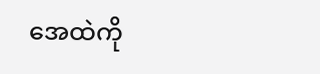အေထဲကို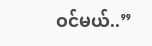ဝင်မယ်..”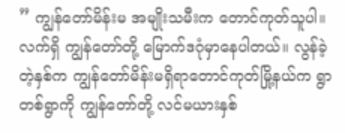” ကျွန်တော်မိန်းမ အမျိုးသမီးက တောင်ကုတ်သူပါ။ လက်ရှိ ကျွန်တော်တို့ မြောက်ဒဂုံမှာနေပါတယ်။ လွန်ခဲ့တဲ့နှစ်က ကျွန်တော်မိန်းမရှိရာတောင်ကုတ်မြို့နယ်က ရွာတစ်ရွာကို ကျွန်တော်တို့ လင်မယားနှစ်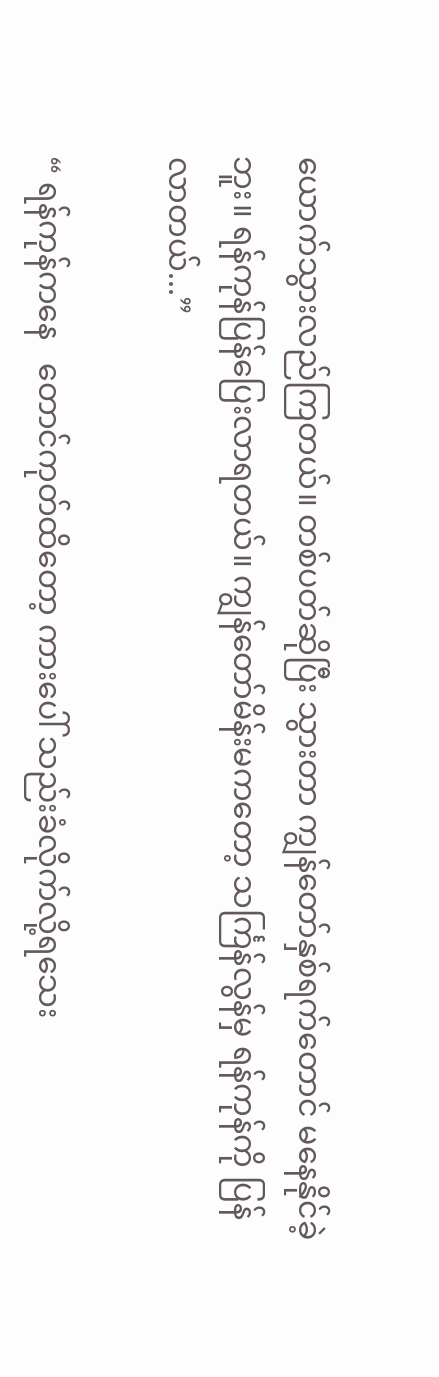ယောက်သွားလည်ကြတယ်။ တစ်ပတ်ဆိုပြီး သွားတာ ကျွန်တော်နှစ်ရက်တောင် မနေနိုင်ခဲ့ဘူး။ ရန်ကုန်ပြန်ပြေးလာရတယ်။ ကျွန်တော်မိန်းမကတော့ သင်္ကြန်လွန်မှ ရန်ကုန်ကို ပြန်လာတယ်...”

“ ရန်ကုန်ကနေ   တောင်ကုတ်ထိတော့ ကားပေါ် သည်းခံလိုက်လို့ရသေး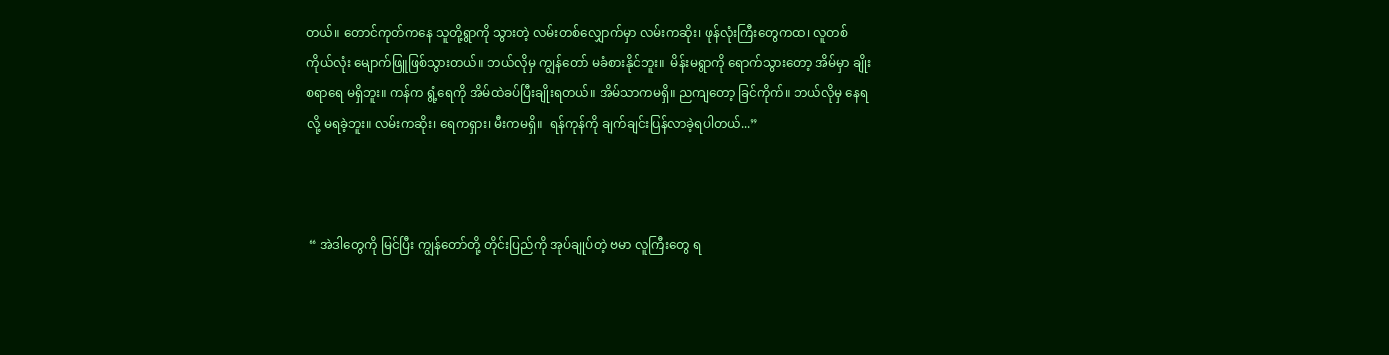တယ်။ တောင်ကုတ်ကနေ သူတို့ရွာကို သွားတဲ့ လမ်းတစ်လျှောက်မှာ လမ်းကဆိုး၊ ဖုန်လုံးကြီးတွေကထ၊ လူတစ်ကိုယ်လုံး မျောက်ဖြူဖြစ်သွားတယ်။ ဘယ်လိုမှ ကျွန်တော် မခံစားနိုင်ဘူး။  မိန်းမရွာကို ရောက်သွားတော့ အိမ်မှာ ချိုးစရာရေ မရှိဘူး။ ကန်က ရွံ့ရေကို အိမ်ထဲခပ်ပြီးချိုးရတယ်။ အိမ်သာကမရှိ။ ညကျတော့ ခြင်ကိုက်။ ဘယ်လိုမှ နေရလို့ မရခဲ့ဘူး။ လမ်းကဆိုး၊ ရေကရှား၊ မီးကမရှိ။  ရန်ကုန်ကို ချက်ချင်းပြန်လာခဲ့ရပါတယ်...”



 “ အဲဒါတွေကို မြင်ပြီး ကျွန်တော်တို့ တိုင်းပြည်ကို အုပ်ချုပ်တဲ့ ဗမာ လူကြီးတွေ ရ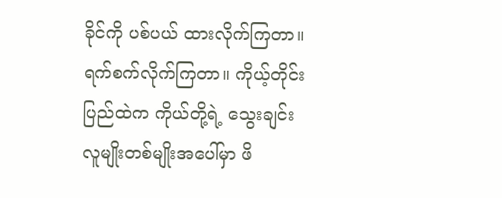ခိုင်ကို ပစ်ပယ် ထားလိုက်ကြတာ။  ရက်စက်လိုက်ကြတာ။ ကိုယ့်တိုင်းပြည်ထဲက ကိုယ်တို့ရဲ့ သွေးချင်း လူမျိုးတစ်မျိုးအပေါ်မှာ ဖိ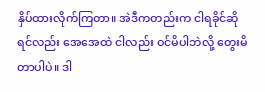နှိပ်ထားလိုက်ကြတာ။ အဲဒီကတည်းက ငါရခိုင်ဆိုရင်လည်း အေအေထဲ ငါလည်း ဝင်မိပါဘဲလို့ တွေးမိတာပါပဲ။ ဒါ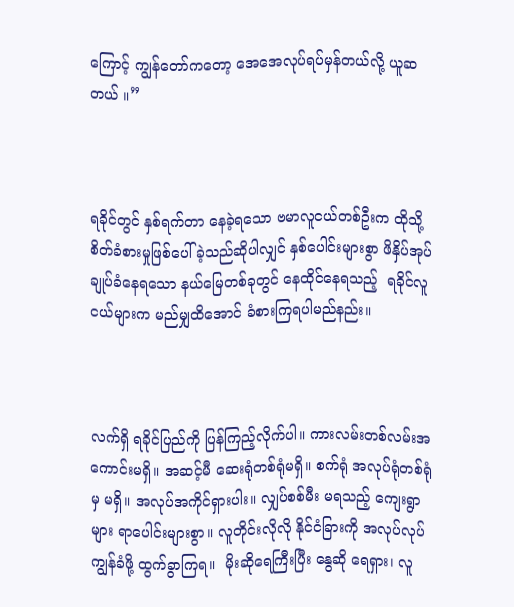ကြောင့် ကျွန်တော်ကတော့ အေအေလုပ်ရပ်မှန်တယ်လို့ ယူဆတယ် ။”



ရခိုင်တွင် နှစ်ရက်တာ နေခဲ့ရသော ဗမာလူငယ်တစ်ဦးက ထိုသို့ စိတ်ခံစားမှုဖြစ်ပေါ်ခဲ့သည်ဆိုပါလျှင် နှစ်ပေါင်းများစွာ ဖိနှိပ်အုပ်ချုပ်ခံနေရသော နယ်မြေတစ်ခုတွင် နေထိုင်နေရသည့်  ရခိုင်လူငယ်များက မည်မျှထိအောင် ခံစားကြရပါမည်နည်း။



လက်ရှိ ရခိုင်ပြည်ကို ပြန်ကြည့်လိုက်ပါ။ ကားလမ်းတစ်လမ်းအကောင်းမရှိ။ အဆင့်မီ ဆေးရုံတစ်ရုံမရှိ။ စက်ရုံ အလုပ်ရုံတစ်ရုံမှ မရှိ။ အလုပ်အကိုင်ရှားပါး။ လျှပ်စစ်မီး မရသည့် ကျေးရွာများ ရာပေါင်းများစွာ။ လူတိုင်းလိုလို နိုင်ငံခြားကို အလုပ်လုပ် ကျွန်ခံဖို့ ထွက်ခွာကြရ။  မိုးဆိုရေကြီးပြီး နွေဆို ရေရှား၊ လူ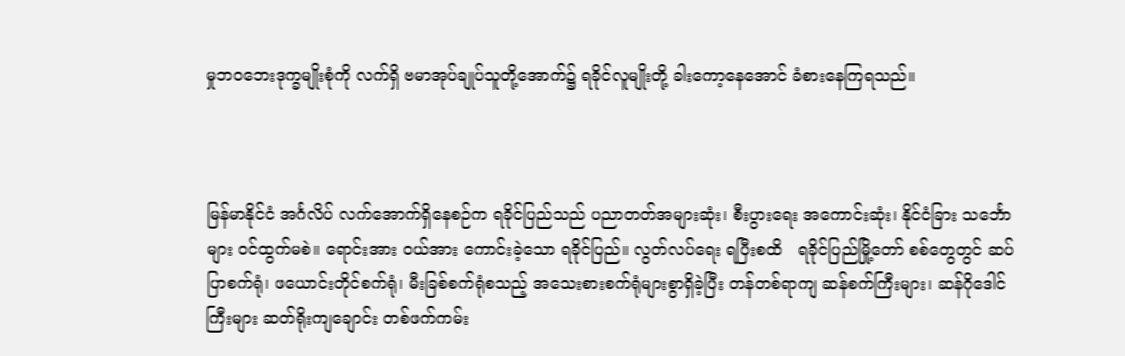မှုဘ၀ဘေးဒုက္ခမျိုးစုံကို လက်ရှိ ဗမာအုပ်ချုပ်သူတို့အောက်၌ ရခိုင်လူမျိုးတို့ ခါးကော့နေအောင် ခံစားနေကြရသည်။



မြန်မာနိုင်ငံ အင်္ဂလိပ် လက်အောက်ရှိနေစဉ်က ရခိုင်ပြည်သည် ပညာတတ်အများဆုံး၊ စီးပွားရေး အကောင်းဆုံး၊ နိုင်ငံခြား သင်္ဘောများ ဝင်ထွက်မစဲ။ ရောင်းအား ဝယ်အား ကောင်းခဲ့သော ရခိုင်ပြည်။ လွတ်လပ်ရေး ရပြီးစထိ   ရခိုင်ပြည်မြို့တော် စစ်တွေတွင် ဆပ်ပြာစက်ရုံ၊ ဖယောင်းတိုင်စက်ရုံ၊ မီးခြစ်စက်ရုံစသည့် အသေးစားစက်ရုံများစွာရှိခဲ့ပြီး တန်တစ်ရာကျ ဆန်စက်ကြီးများ၊ ဆန်ဂိုဒေါင်ကြီးများ ဆတ်ရိုးကျချောင်း တစ်ဖက်ကမ်း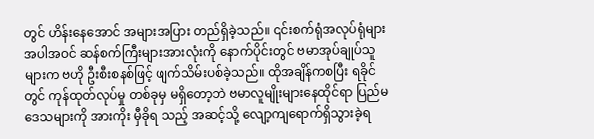တွင် ဟိန်းနေအောင် အများအပြား တည်ရှိခဲ့သည်။ ၎င်းစက်ရုံအလုပ်ရုံများ အပါအဝင် ဆန်စက်ကြီးများအားလုံးကို နောက်ပိုင်းတွင် ဗမာအုပ်ချုပ်သူများက ဗဟို ဦးစီးစနစ်ဖြင့် ဖျက်သိမ်းပစ်ခဲ့သည်။ ထိုအချိန်ကစပြီး ရခိုင်တွင် ကုန်ထုတ်လုပ်မှု တစ်ခုမှ မရှိတော့ဘဲ ဗမာလူမျိုးများနေထိုင်ရာ ပြည်မဒေသများကို အားကိုး မှီခိုရ သည့် အဆင့်သို့ လျော့ကျရောက်ရှိသွားခဲ့ရ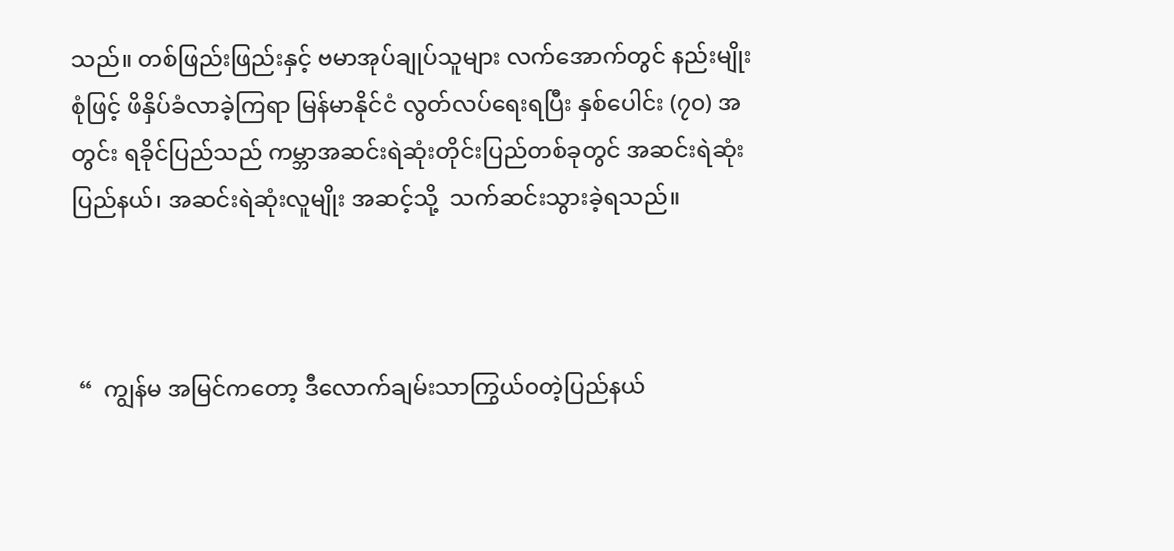သည်။ တစ်ဖြည်းဖြည်းနှင့် ဗမာအုပ်ချုပ်သူများ လက်အောက်တွင် နည်းမျိုးစုံဖြင့် ဖိနှိပ်ခံလာခဲ့ကြရာ မြန်မာနိုင်ငံ လွတ်လပ်ရေးရပြီး နှစ်ပေါင်း (၇၀) အတွင်း ရခိုင်ပြည်သည် ကမ္ဘာအဆင်းရဲဆုံးတိုင်းပြည်တစ်ခုတွင် အဆင်းရဲဆုံးပြည်နယ်၊ အဆင်းရဲဆုံးလူမျိုး အဆင့်သို့  သက်ဆင်းသွားခဲ့ရသည်။



 “  ကျွန်မ အမြင်ကတော့ ဒီလောက်ချမ်းသာကြွယ်၀တဲ့ပြည်နယ်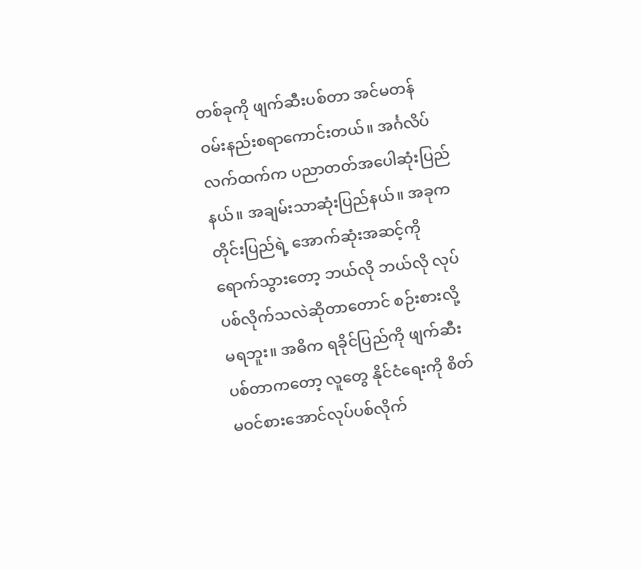တစ်ခုကို ဖျက်ဆီးပစ်တာ အင်မတန် ဝမ်းနည်းစရာကောင်းတယ်။ အင်္ဂလိပ်လက်ထက်က ပညာတတ်အပေါဆုံးပြည်နယ်။ အချမ်းသာဆုံးပြည်နယ်။ အခုက တိုင်းပြည်ရဲ့ အောက်ဆုံးအဆင့်ကို ရောက်သွားတော့ ဘယ်လို ဘယ်လို လုပ်ပစ်လိုက်သလဲဆိုတာတောင် စဉ်းစားလို့ မရဘူး။ အဓိက ရခိုင်ပြည်ကို ဖျက်ဆီးပစ်တာကတော့ လူတွေ နိုင်ငံရေးကို စိတ်မဝင်စားအောင်လုပ်ပစ်လိုက်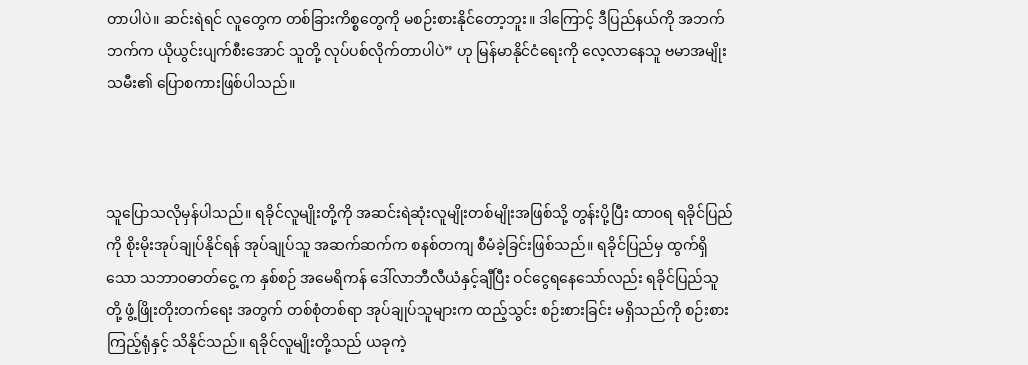တာပါပဲ။ ဆင်းရဲရင် လူတွေက တစ်ခြားကိစ္စတွေကို မစဉ်းစားနိုင်တော့ဘူး။ ဒါကြောင့် ဒီပြည်နယ်ကို အဘက်ဘက်က ယိုယွင်းပျက်စီးအောင် သူတို့ လုပ်ပစ်လိုက်တာပါပဲ” ဟု မြန်မာနိုင်ငံရေးကို လေ့လာနေသူ ဗမာအမျိုးသမီး၏ ပြောစကားဖြစ်ပါသည်။



သူပြောသလိုမှန်ပါသည်။ ရခိုင်လူမျိုးတို့ကို အဆင်းရဲဆုံးလူမျိုးတစ်မျိုးအဖြစ်သို့ တွန်းပို့ပြီး ထာ၀ရ ရခိုင်ပြည်ကို စိုးမိုးအုပ်ချုပ်နိုင်ရန် အုပ်ချုပ်သူ အဆက်ဆက်က စနစ်တကျ စီမံခဲ့ခြင်းဖြစ်သည်။ ရခိုင်ပြည်မှ ထွက်ရှိသော သဘာ၀ဓာတ်ငွေ့ က နှစ်စဉ် အမေရိကန် ဒေါ်လာဘီလီယံနှင့်ချီပြီး ဝင်ငွေရနေသော်လည်း ရခိုင်ပြည်သူတို့ ဖွံ့ဖြိုးတိုးတက်ရေး အတွက် တစ်စုံတစ်ရာ အုပ်ချုပ်သူများက ထည့်သွင်း စဉ်းစားခြင်း မရှိသည်ကို စဉ်းစားကြည့်ရုံနှင့် သိနိုင်သည်။ ရခိုင်လူမျိုးတို့သည် ယခုကဲ့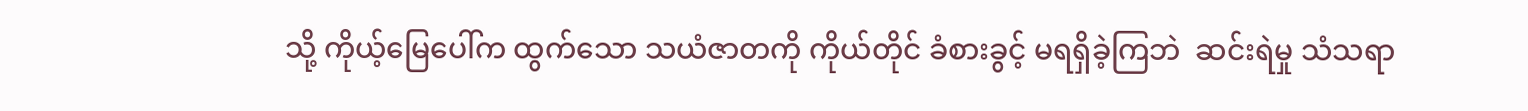သို့ ကိုယ့်မြေပေါ်က ထွက်သော သယံဇာတကို ကိုယ်တိုင် ခံစားခွင့် မရရှိခဲ့ကြဘဲ  ဆင်းရဲမှု သံသရာ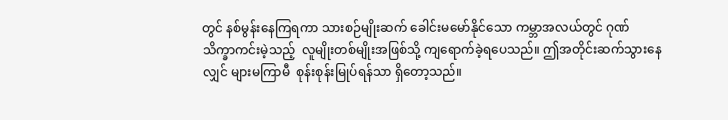တွင် နစ်မွန်းနေကြရကာ သားစဉ်မျိုးဆက် ခေါင်းမမော်နိုင်သော ကမ္ဘာအလယ်တွင် ဂုဏ်သိက္ခာကင်းမဲ့သည့်  လူမျိုးတစ်မျိုးအဖြစ်သို့ ကျရောက်ခဲ့ရပေသည်။ ဤအတိုင်းဆက်သွားနေလျှင် များမကြာမီ  စုန်းစုန်းမြုပ်ရန်သာ ရှိတော့သည်။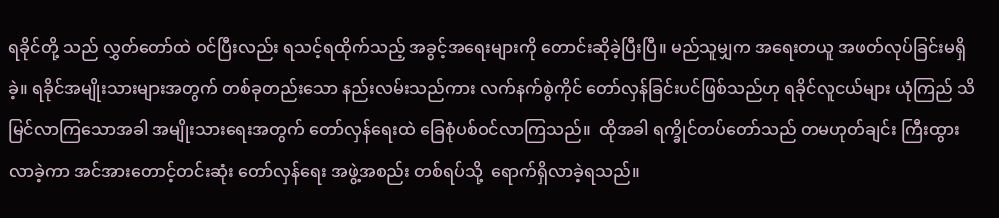ရခိုင်တို့ သည် လွှတ်တော်ထဲ ဝင်ပြီးလည်း ရသင့်ရထိုက်သည့် အခွင့်အရေးများကို တောင်းဆိုခဲ့ပြီးပြီ။ မည်သူမျှက အရေးတယူ အဖတ်လုပ်ခြင်းမရှိခဲ့။ ရခိုင်အမျိုးသားများအတွက် တစ်ခုတည်းသော နည်းလမ်းသည်ကား လက်နက်စွဲကိုင် တော်လှန်ခြင်းပင်ဖြစ်သည်ဟု ရခိုင်လူငယ်များ ယုံကြည် သိမြင်လာကြသောအခါ အမျိုးသားရေးအတွက် တော်လှန်ရေးထဲ ခြေစုံပစ်ဝင်လာကြသည်။  ထိုအခါ ရက္ခိုင်တပ်တော်သည် တမဟုတ်ချင်း ကြီးထွားလာခဲ့ကာ အင်အားတောင့်တင်းဆုံး တော်လှန်ရေး အဖွဲ့အစည်း တစ်ရပ်သို့  ရောက်ရှိလာခဲ့ရသည်။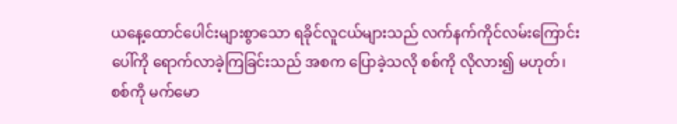ယနေ့ထောင်ပေါင်းများစွာသော ရခိုင်လူငယ်များသည် လက်နက်ကိုင်လမ်းကြောင်းပေါ်ကို ရောက်လာခဲ့ကြခြင်းသည် အစက ပြောခဲ့သလို စစ်ကို လိုလား၍ မဟုတ်၊ စစ်ကို မက်မော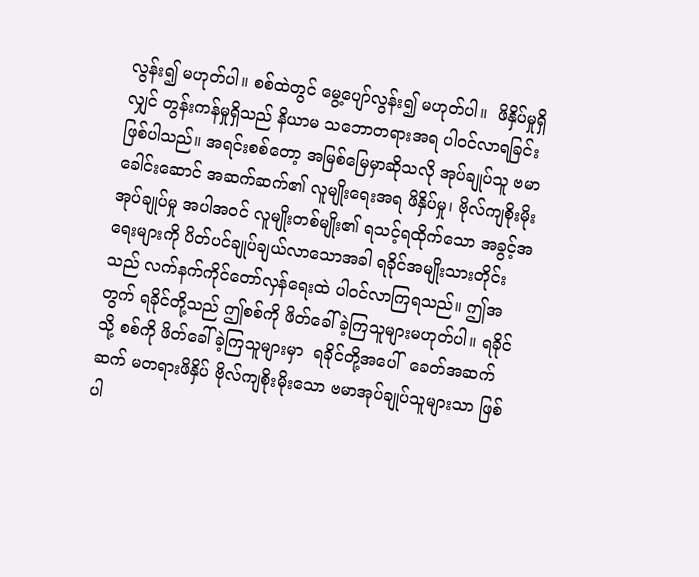လွန်း၍ မဟုတ်ပါ။ စစ်ထဲတွင် မွေ့ပျော်လွန်း၍ မဟုတ်ပါ။  ဖိနှိပ်မှုရှိလျှင် တွန်းကန်မှုရှိသည် နိယာမ သဘောတရားအရ ပါဝင်လာရခြင်း ဖြစ်ပါသည်။ အရင်းစစ်တော့ အမြစ်မြေမှာဆိုသလို အုပ်ချုပ်သူ ဗမာခေါင်းဆောင် အဆက်ဆက်၏ လူမျိုးရေးအရ ဖိနှိပ်မှု၊ ဗိုလ်ကျစိုးမိုးအုပ်ချုပ်မှု အပါအဝင် လူမျိုးတစ်မျိုး၏ ရသင့်ရထိုက်သော အခွင့်အရေးများကို ပိတ်ပင်ချုပ်ချယ်လာသောအခါ ရခိုင်အမျိုးသားတိုင်းသည် လက်နက်ကိုင်တော်လှန်ရေးထဲ ပါဝင်လာကြရသည်။ ဤအတွက် ရခိုင်တို့သည် ဤစစ်ကို ဖိတ်ခေါ်ခဲ့ကြသူများမဟုတ်ပါ။ ရခိုင်သို့ စစ်ကို ဖိတ်ခေါ်ခဲ့ကြသူများမှာ  ရခိုင်တို့အပေါ်  ခေတ်အဆက်ဆက် မတရားဖိနှိပ် ဗိုလ်ကျစိုးမိုးသော ဗမာအုပ်ချုပ်သူများသာ ဖြစ်ပါ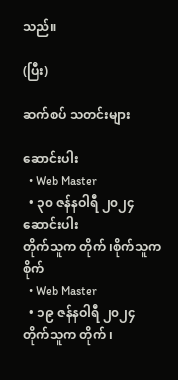သည်။

(ပြီး)

ဆက်စပ် သတင်းများ

ဆောင်းပါး
  • Web Master
  • ၃၀ ဇန်နဝါရီ ၂၀၂၄
ဆောင်းပါး
တိုက်သူက တိုက် ၊စိုက်သူက  စိုက်
  • Web Master
  • ၁၉ ဇန်နဝါရီ ၂၀၂၄
တိုက်သူက တိုက် ၊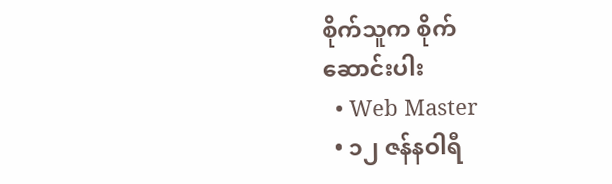စိုက်သူက စိုက်
ဆောင်းပါး
  • Web Master
  • ၁၂ ဇန်နဝါရီ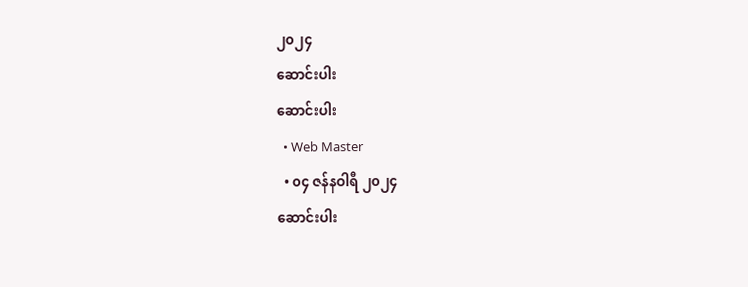၂၀၂၄
ဆောင်းပါး
ဆောင်းပါး
  • Web Master
  • ၀၄ ဇန်နဝါရီ ၂၀၂၄
ဆောင်းပါး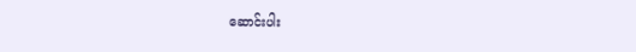ဆောင်းပါး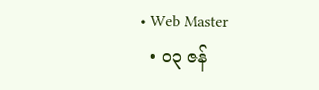• Web Master
  • ၀၃ ဇန်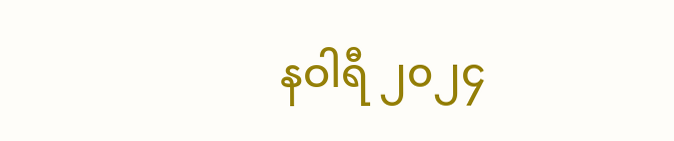နဝါရီ ၂၀၂၄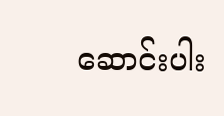ဆောင်းပါး